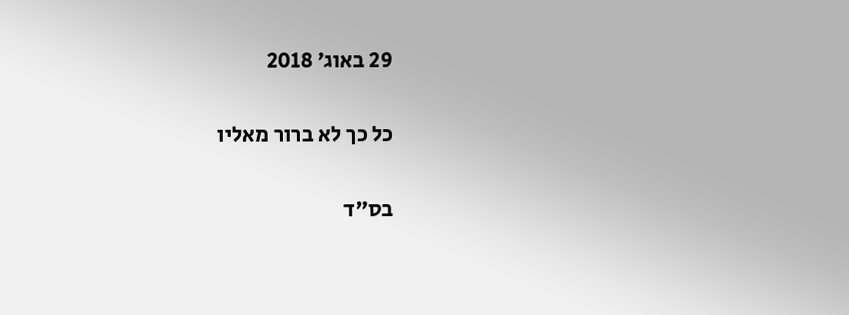29 באוג׳ 2018

כל כך לא ברור מאליו

בס"ד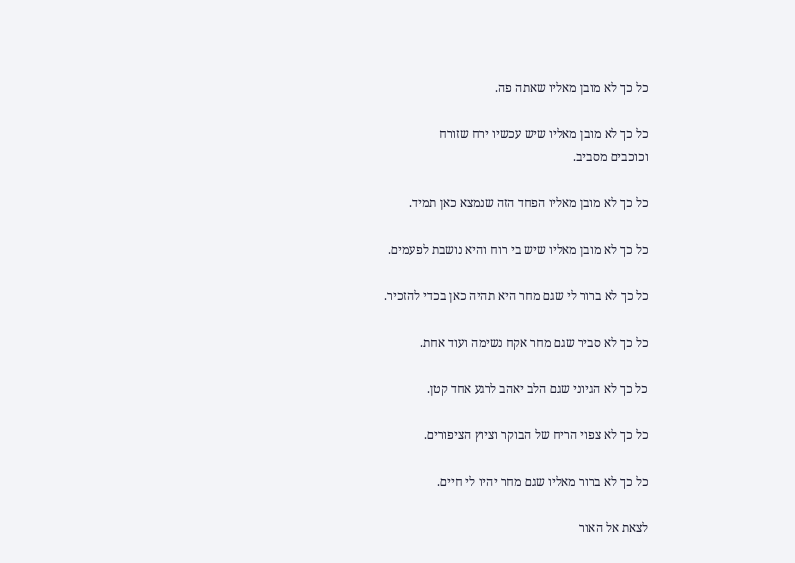כל כך לא מובן מאליו שאתה פה.

כל כך לא מובן מאליו שיש עכשיו ירח שזורח
וכוכבים מסביב.

כל כך לא מובן מאליו הפחד הזה שנמצא כאן תמיד.

כל כך לא מובן מאליו שיש בי רוח והיא נושבת לפעמים.

כל כך לא ברור לי שגם מחר היא תהיה כאן בכדי להזכיר.

כל כך לא סביר שגם מחר אקח נשימה ועוד אחת.

כל כך לא הגיוני שגם הלב יאהב לרגע אחד קטן.

כל כך לא צפוי הריח של הבוקר וציוץ הציפורים.

כל כך לא ברור מאליו שגם מחר יהיו לי חיים.

לצאת אל האור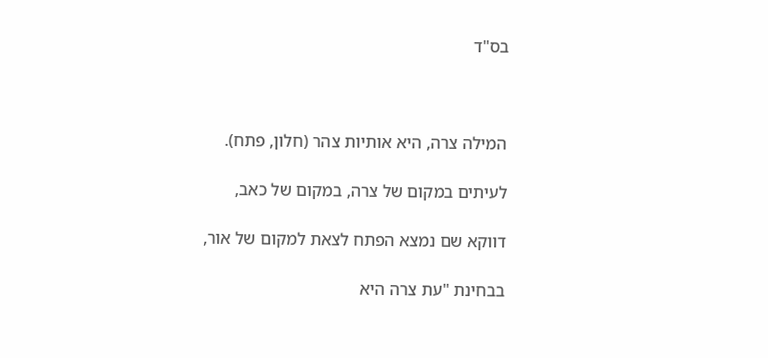בס"ד



המילה צרה, היא אותיות צהר (חלון, פתח).

לעיתים במקום של צרה, במקום של כאב,

דווקא שם נמצא הפתח לצאת למקום של אור,

בבחינת "עת צרה היא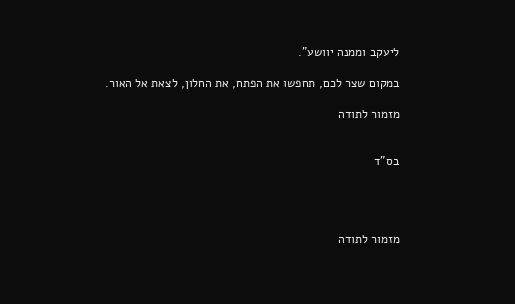ליעקב וממנה יוושע".

במקום שצר לכם, תחפשו את הפתח, את החלון, לצאת אל האור.

מזמור לתודה


בס"ד




מזמור לתודה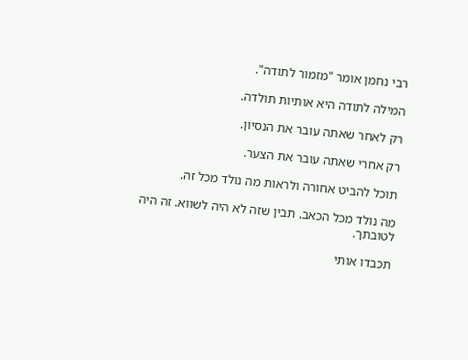רבי נחמן אומר "מזמור לתודה".

המילה לתודה היא אותיות תולדה.

רק לאחר שאתה עובר את הנסיון.

רק אחרי שאתה עובר את הצער.

תוכל להביט אחורה ולראות מה נולד מכל זה.

מה נולד מכל הכאב. תבין שזה לא היה לשווא. זה היה לטובתך.

תכבדו אותי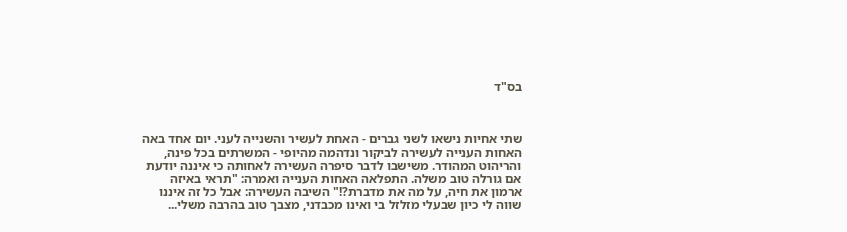בס"ד



שתי אחיות נישאו לשני גברים - האחת לעשיר והשנייה לעני. יום אחד באה האחות הענייה לעשירה לביקור ונדהמה מהיופי - המשרתים בכל פינה, והריהוט המהודר. משישבו לדבר סיפרה העשירה לאחותה כי איננה יודעת אם גורלה טוב משלה. התפלאה האחות הענייה ואמרה: "תראי באיזה ארמון את חיה, על מה את מדברת?!" השיבה העשירה: אבל כל זה איננו שווה לי כיון שבעלי מזלזל בי ואינו מכבדני, מצבך טוב בהרבה משלי...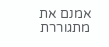אמנם את מתגוררת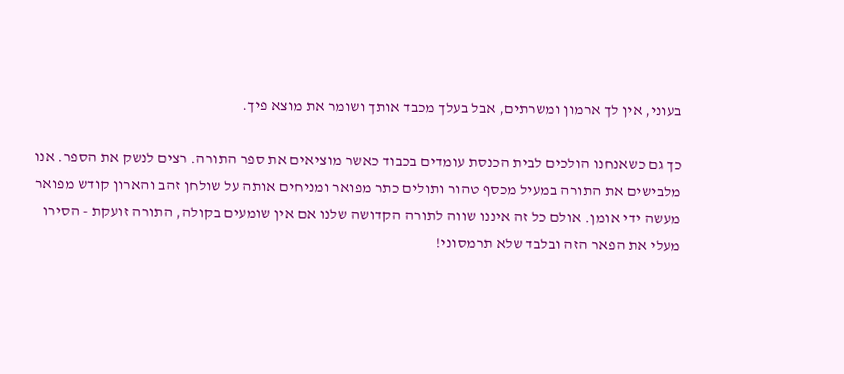בעוני, אין לך ארמון ומשרתים, אבל בעלך מכבד אותך ושומר את מוצא פיך.

כך גם כשאנחנו הולכים לבית הכנסת עומדים בכבוד כאשר מוציאים את ספר התורה. רצים לנשק את הספר. אנו מלבישים את התורה במעיל מכסף טהור ותולים כתר מפואר ומניחים אותה על שולחן זהב והארון קודש מפואר מעשה ידי אומן. אולם כל זה איננו שווה לתורה הקדושה שלנו אם אין שומעים בקולה, התורה זועקת - הסירו מעלי את הפאר הזה ובלבד שלא תרמסוני!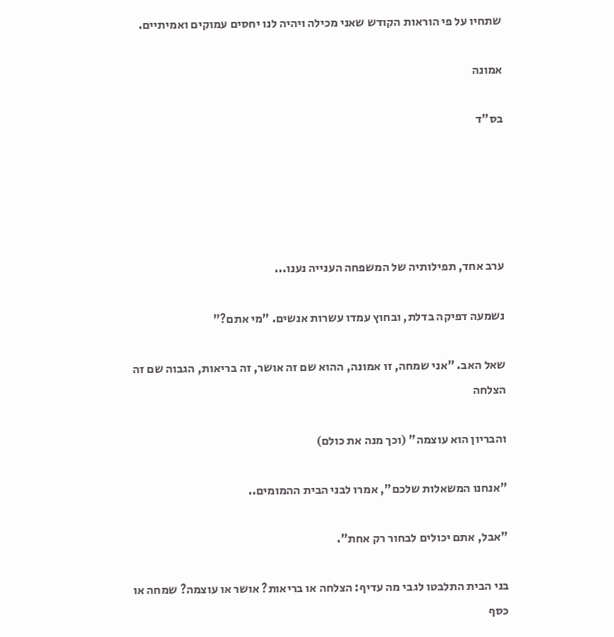שתחיו על פי הוראות הקודש שאני מכילה ויהיה לנו יחסים עמוקים ואמיתיים.

אמונה

בס"ד





ערב אחד, תפילותיה של המשפחה הענייה נענו...

נשמעה דפיקה בדלת, ובחוץ עמדו עשרות אנשים. "מי אתם?"

שאל האב. "אני שמחה, זו אמונה, ההוא שם זה אושר, זה בריאות, הגבוה שם זה הצלחה

והבריון הוא עוצמה" (וכך מנה את כולם)

"אנחנו המשאלות שלכם", אמרו לבני הבית ההמומים..

"אבל, אתם יכולים לבחור רק אחת".

בני הבית התלבטו לגבי מה עדיף: הצלחה או בריאות? אושר או עוצמה? שמחה או כסף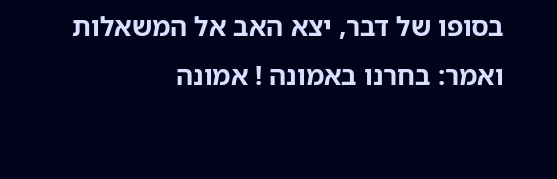בסופו של דבר, יצא האב אל המשאלות ואמר: בחרנו באמונה ! אמונה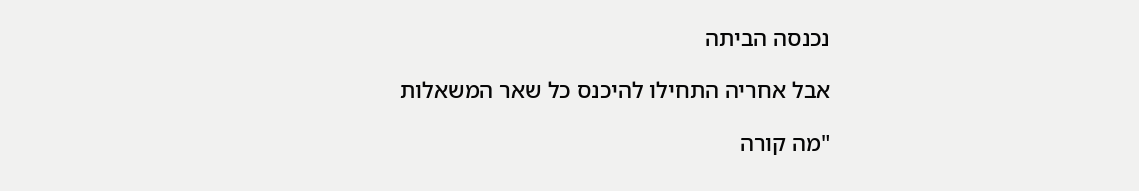נכנסה הביתה

אבל אחריה התחילו להיכנס כל שאר המשאלות

"מה קורה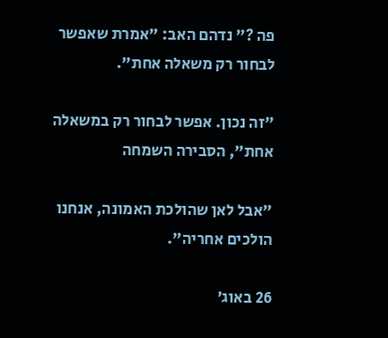פה ?" נדהם האב: "אמרת שאפשר לבחור רק משאלה אחת".

"זה נכון. אפשר לבחור רק במשאלה אחת", הסבירה השמחה

"אבל לאן שהולכת האמונה, אנחנו הולכים אחריה".

26 באוג׳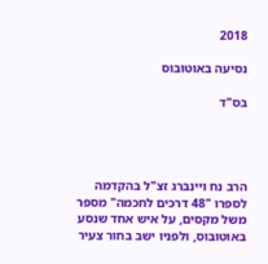2018

נסיעה באוטובוס

בס"ד




הרב נח ויינברג זצ"ל בהקדמה לספרו "48 דרכים לחכמה" מספר משל מקסים, על איש אחד שנסע באוטובוס, ולפניו ישב בחור צעיר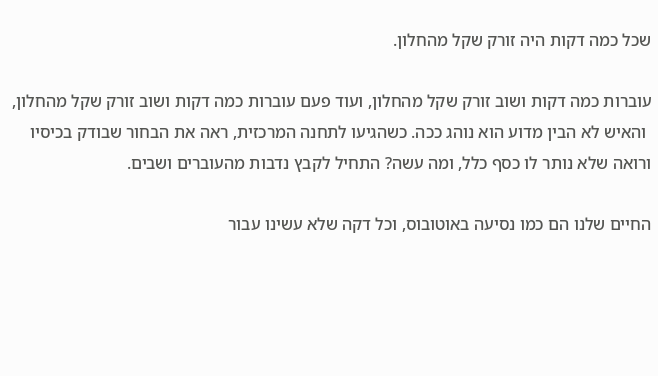שכל כמה דקות היה זורק שקל מהחלון.

עוברות כמה דקות ושוב זורק שקל מהחלון, ועוד פעם עוברות כמה דקות ושוב זורק שקל מהחלון,
 והאיש לא הבין מדוע הוא נוהג ככה. כשהגיעו לתחנה המרכזית, ראה את הבחור שבודק בכיסיו ורואה שלא נותר לו כסף כלל, ומה עשה? התחיל לקבץ נדבות מהעוברים ושבים.

החיים שלנו הם כמו נסיעה באוטובוס, וכל דקה שלא עשינו עבור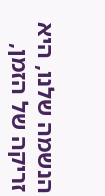הנשמה שלנו, היא זריקה של הזמן,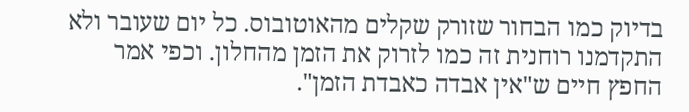בדיוק כמו הבחור שזורק שקלים מהאוטובוס. כל יום שעובר ולא התקדמנו רוחנית זה כמו לזרוק את הזמן מהחלון. וכפי אמר החפץ חיים ש"אין אבדה כאבדת הזמן".